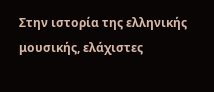Στην ιστορία της ελληνικής μουσικής, ελάχιστες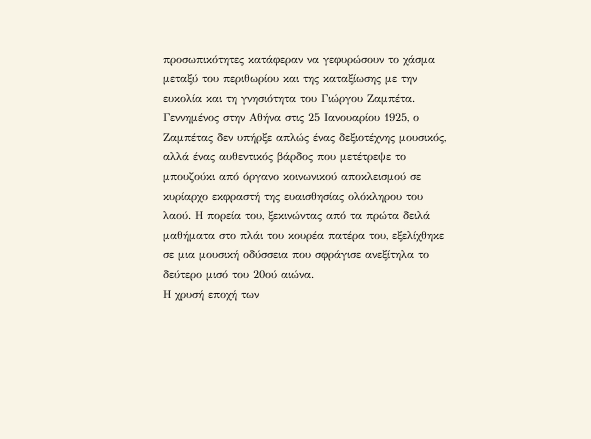προσωπικότητες κατάφεραν να γεφυρώσουν το χάσμα μεταξύ του περιθωρίου και της καταξίωσης με την ευκολία και τη γνησιότητα του Γιώργου Ζαμπέτα. Γεννημένος στην Αθήνα στις 25 Ιανουαρίου 1925, ο Ζαμπέτας δεν υπήρξε απλώς ένας δεξιοτέχνης μουσικός, αλλά ένας αυθεντικός βάρδος που μετέτρεψε το μπουζούκι από όργανο κοινωνικού αποκλεισμού σε κυρίαρχο εκφραστή της ευαισθησίας ολόκληρου του λαού. Η πορεία του, ξεκινώντας από τα πρώτα δειλά μαθήματα στο πλάι του κουρέα πατέρα του, εξελίχθηκε σε μια μουσική οδύσσεια που σφράγισε ανεξίτηλα το δεύτερο μισό του 20ού αιώνα.
Η χρυσή εποχή των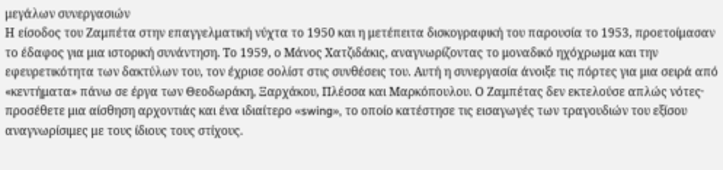μεγάλων συνεργασιών
Η είσοδος του Ζαμπέτα στην επαγγελματική νύχτα το 1950 και η μετέπειτα δισκογραφική του παρουσία το 1953, προετοίμασαν το έδαφος για μια ιστορική συνάντηση. Το 1959, ο Μάνος Χατζιδάκις, αναγνωρίζοντας το μοναδικό ηχόχρωμα και την εφευρετικότητα των δακτύλων του, τον έχρισε σολίστ στις συνθέσεις του. Αυτή η συνεργασία άνοιξε τις πόρτες για μια σειρά από «κεντήματα» πάνω σε έργα των Θεοδωράκη, Ξαρχάκου, Πλέσσα και Μαρκόπουλου. Ο Ζαμπέτας δεν εκτελούσε απλώς νότες· προσέθετε μια αίσθηση αρχοντιάς και ένα ιδιαίτερο «swing», το οποίο κατέστησε τις εισαγωγές των τραγουδιών του εξίσου αναγνωρίσιμες με τους ίδιους τους στίχους.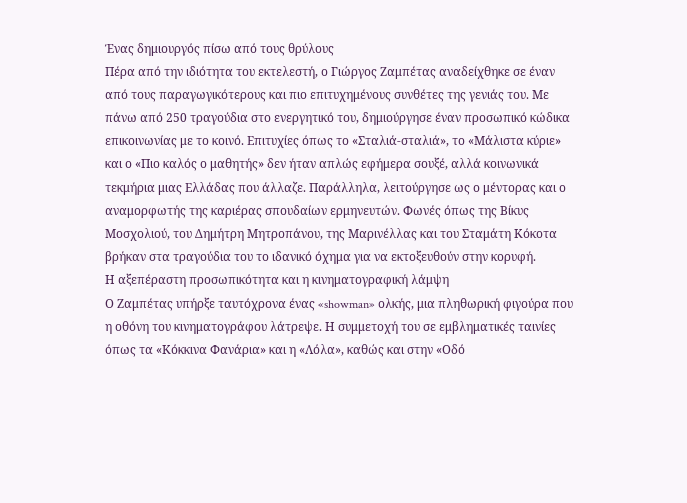Ένας δημιουργός πίσω από τους θρύλους
Πέρα από την ιδιότητα του εκτελεστή, ο Γιώργος Ζαμπέτας αναδείχθηκε σε έναν από τους παραγωγικότερους και πιο επιτυχημένους συνθέτες της γενιάς του. Με πάνω από 250 τραγούδια στο ενεργητικό του, δημιούργησε έναν προσωπικό κώδικα επικοινωνίας με το κοινό. Επιτυχίες όπως το «Σταλιά-σταλιά», το «Μάλιστα κύριε» και ο «Πιο καλός ο μαθητής» δεν ήταν απλώς εφήμερα σουξέ, αλλά κοινωνικά τεκμήρια μιας Ελλάδας που άλλαζε. Παράλληλα, λειτούργησε ως ο μέντορας και ο αναμορφωτής της καριέρας σπουδαίων ερμηνευτών. Φωνές όπως της Βίκυς Μοσχολιού, του Δημήτρη Μητροπάνου, της Μαρινέλλας και του Σταμάτη Κόκοτα βρήκαν στα τραγούδια του το ιδανικό όχημα για να εκτοξευθούν στην κορυφή.
Η αξεπέραστη προσωπικότητα και η κινηματογραφική λάμψη
Ο Ζαμπέτας υπήρξε ταυτόχρονα ένας «showman» ολκής, μια πληθωρική φιγούρα που η οθόνη του κινηματογράφου λάτρεψε. Η συμμετοχή του σε εμβληματικές ταινίες όπως τα «Κόκκινα Φανάρια» και η «Λόλα», καθώς και στην «Οδό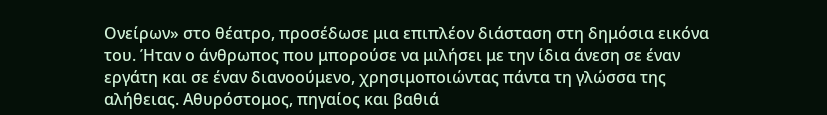Ονείρων» στο θέατρο, προσέδωσε μια επιπλέον διάσταση στη δημόσια εικόνα του. Ήταν ο άνθρωπος που μπορούσε να μιλήσει με την ίδια άνεση σε έναν εργάτη και σε έναν διανοούμενο, χρησιμοποιώντας πάντα τη γλώσσα της αλήθειας. Αθυρόστομος, πηγαίος και βαθιά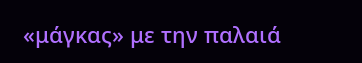«μάγκας» με την παλαιά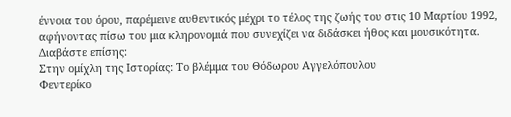έννοια του όρου, παρέμεινε αυθεντικός μέχρι το τέλος της ζωής του στις 10 Μαρτίου 1992, αφήνοντας πίσω του μια κληρονομιά που συνεχίζει να διδάσκει ήθος και μουσικότητα.
Διαβάστε επίσης:
Στην ομίχλη της Ιστορίας: Το βλέμμα του Θόδωρου Αγγελόπουλου
Φεντερίκο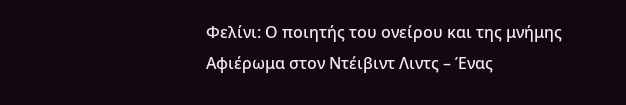Φελίνι: Ο ποιητής του ονείρου και της μνήμης
Αφιέρωμα στον Ντέιβιντ Λιντς – Ένας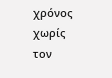χρόνος χωρίς τον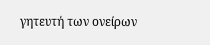γητευτή των ονείρων